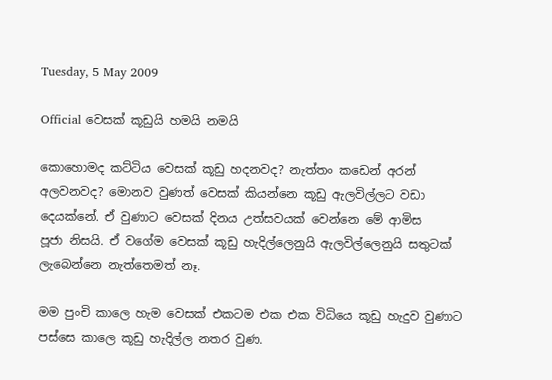Tuesday, 5 May 2009

Official වෙසක් කූඩුයි හමයි නමයි

කොහොමද කට්ටිය වෙසක් කූඩු හදනවද? නැත්තං කඩෙන් අරන් අලවනවද? මොනව වුණත් වෙසක් කියන්නෙ කූඩු ඇලවිල්ලට වඩා දෙයක්නේ. ඒ වුණාට වෙසක් දිනය උත්සවයක් වෙන්නෙ මේ ආමිස පූජා ‍නිසයි. ඒ වගේම වෙසක් කූඩු හැදිල්ලෙනුයි ඇලවිල්ලෙනුයි සතුටක් ලැබෙන්නෙ නැත්තෙමත් නෑ.

මම පුංචි කාලෙ හැම වෙසක් එකටම එක එක විධියෙ කූඩු හැදුව වුණාට පස්සෙ කාලෙ කූඩු හැදිල්ල නතර වුණ.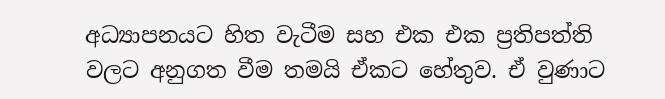අධ්‍යාපනයට හිත වැටීම සහ එක එක ප්‍රතිපත්ති වලට අනුගත වීම තමයි ඒකට හේතුව. ඒ වුණාට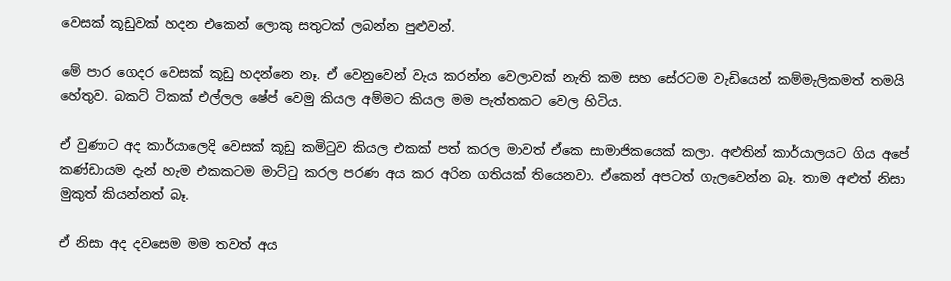වෙසක් කූඩුවක් හදන එකෙන් ලොකු සතුටක් ලබන්න පුළුවන්.

මේ පාර ගෙදර වෙසක් කූඩු හදන්නෙ නෑ. ඒ වෙනුවෙන් වැය කරන්න වෙලාවක් නැති කම සහ සේරටම වැඩියෙන් කම්මැලිකමත් තමයි හේතුව. බකට් ටිකක් එල්ලල ෂේප් වෙමු කියල අම්මට කියල මම පැත්තකට වෙල හිටිය.

ඒ වුණාට අද කාර්යාලෙදි වෙසක් කූඩු කමිටුව කියල එකක් පත් කරල මාවත් ඒකෙ සාමාජිකයෙක් කලා. අළුතින් කාර්යාලයට ගිය අපේ කණ්ඩායම දැන් හැම එකකටම මාට්ටු කරල පරණ අය කර අරින ගතියක් තියෙනවා. ඒකෙන් අපටත් ගැලවෙන්න බෑ. තාම අළුත් නිසා මුකුත් කියන්නත් බෑ.

ඒ නිසා අද දවසෙම මම තවත් අය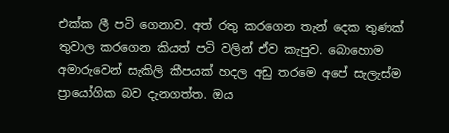එක්ක ලී පටි ගෙනාව. අත් රතු කරගෙන තැන් දෙක තුණක් තුවාල කරගෙන කියත් පටි වලින් ඒව කැපුව. බොහොම අමාරුවෙන් සැකිලි කීපයක් හදල අඩු තරමෙ අපේ සැලැස්ම ප්‍රායෝගික බව දැනගත්ත. ඔය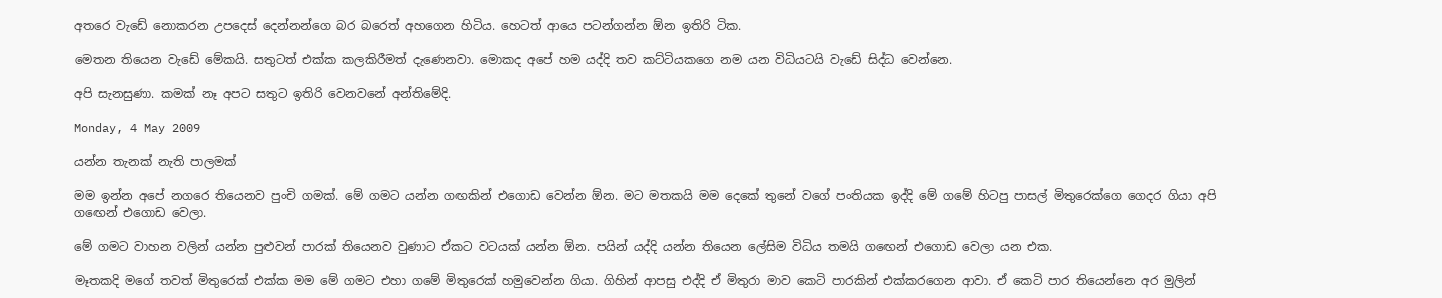අතරෙ වැඩේ නොකරන උපදෙස් දෙන්නන්ගෙ බර බරෙත් අහගෙන හිටිය. හෙටත් ආයෙ පටන්ගන්න ඕන ඉතිරි ටික.

මෙතන තියෙන වැඩේ මේකයි. සතුටත් එක්ක කලකිරීමත් දැණෙනවා. මොකද අපේ හම යද්දි තව කට්ටියකගෙ නම යන විධියටයි වැඩේ සිද්ධ වෙන්නෙ.

අපි සැනසුණා. කමක් නෑ අපට සතුට ඉතිරි වෙනවනේ අන්තිමේදි.

Monday, 4 May 2009

යන්න තැනක් නැති පාලමක්

මම ඉන්න අපේ නගරෙ තියෙනව පුංචි ගමක්. මේ ගමට යන්න ගඟකින් එගොඩ වෙන්න ඕන. මට මතකයි මම දෙකේ තුනේ වගේ පංතියක ඉද්දි මේ ගමේ හිටපු පාසල් මිතුරෙක්ගෙ ගෙදර ගියා අපි ග‍ඟෙන් එගොඩ වෙලා.

මේ ගමට වාහන වලින් යන්න පුළුවන් පාරක් තියෙනව වුණාට ඒකට වටයක් යන්න ඕන. පයින් යද්දි යන්න තියෙන ලේසිම විධිය තමයි ග‍ඟෙන් එගොඩ වෙලා යන එක.

මෑතකදි මගේ තවත් මිතුරෙක් එක්ක මම මේ ගමට එහා ගමේ මිතුරෙක් හමුවෙන්න ගියා. ගිහින් ආපසු එද්දි ඒ මිතුරා මාව කෙටි පාරකින් එක්කරගෙන ආවා. ඒ කෙටි පාර තියෙන්නෙ අර මුලින්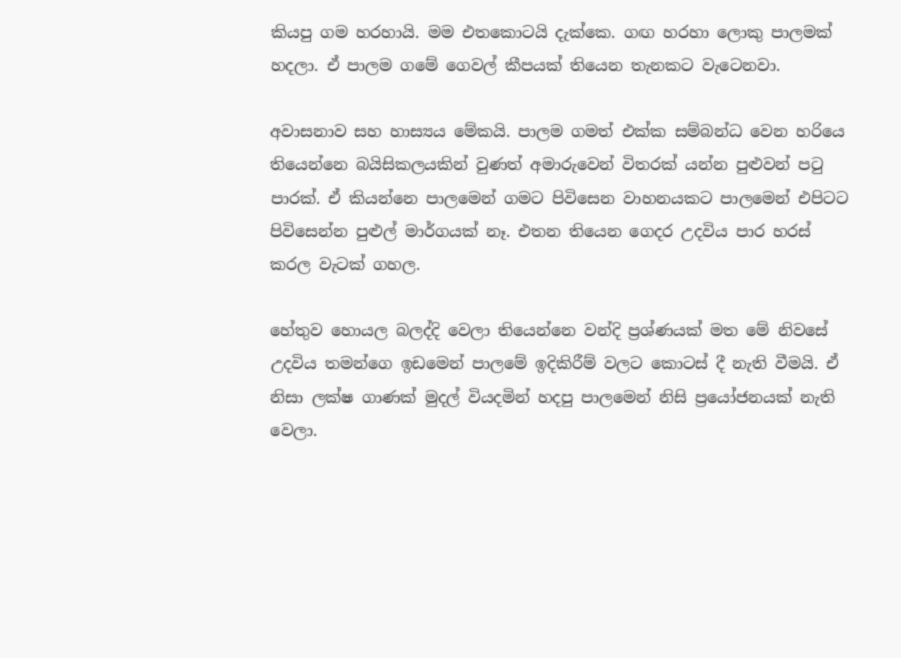කියපු ගම හරහායි. මම එතකොටයි දැක්කෙ. ගඟ හරහා ලොකු පාලමක් හදලා. ඒ පාලම ගමේ ගෙවල් කීපයක් තියෙන තැනකට වැටෙනවා.

අවාසනාව සහ හාස්‍යය මේකයි. පාලම ගමත් එක්ක සම්බන්ධ වෙන හරියෙ තියෙන්නෙ බයිසිකලයකින් වුණත් අමාරුවෙන් විතරක් යන්න පුළුවන් පටු පාරක්. ඒ කියන්නෙ පාලමෙන් ගමට පිවිසෙන වාහනයකට පා‍ලමෙන් එපිටට පිවිසෙන්න පුළුල් මාර්ගයක් නෑ. එතන තියෙන ගෙදර උදවිය පාර හරස් කරල වැ‍ටක් ගහල.

හේතුව හොයල බලද්දි වෙලා තියෙන්නෙ වන්දි ප්‍රශ්ණයක් මත මේ නිවසේ උදවිය තමන්ගෙ ඉඩමෙන් පාලමේ ඉදිකිරීම් වලට කොටස් දී නැති වීමයි. ඒ නිසා ලක්ෂ ගාණක් මුදල් වියදමින් හදපු පාලමෙන් නිසි ප්‍රයෝජනයක් නැති වෙලා.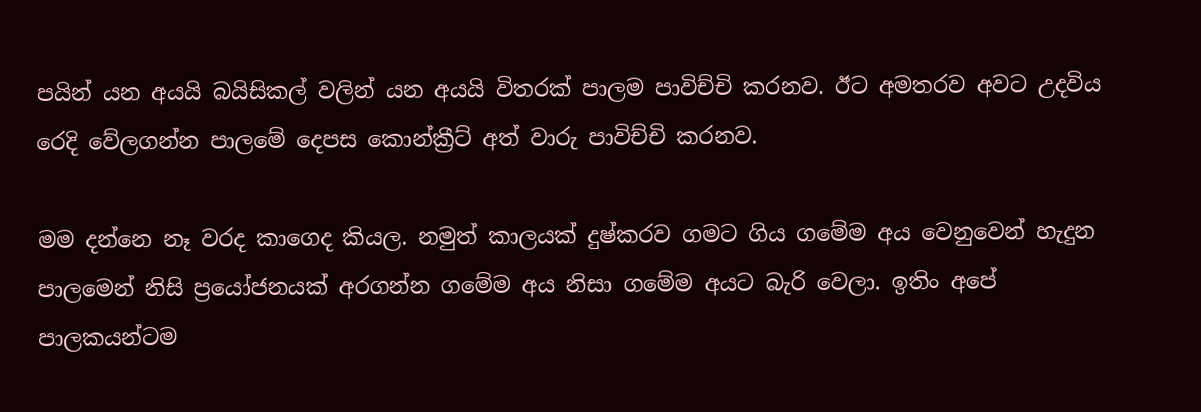පයින් යන අයයි බයිසිකල් වලින් යන අයයි විතරක් පාලම පාවිච්චි කරනව. ඊට අමතරව අවට උදවිය රෙදි වේලගන්න පාල‍මේ දෙපස කොන්ක්‍රීට් අත් වාරු පාවිච්චි කරනව.

මම දන්නෙ නෑ වරද කාගෙද කියල. නමුත් කාලයක් දුෂ්කරව ගමට ගිය ගමේම අය වෙනුවෙන් හැදුන පාලමෙන් නිසි ප්‍රයෝජනයක් අරගන්න ගමේම අය නිසා ගමේම අයට බැරි වෙලා. ඉතිං අපේ පාලකයන්ටම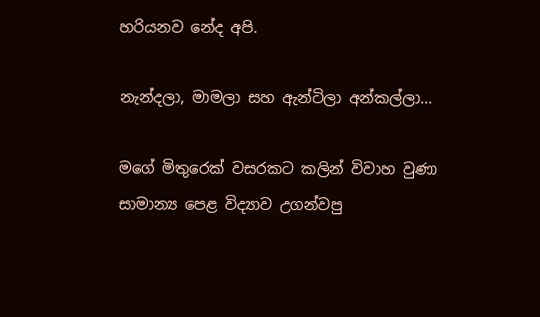හරියනව නේද අපි.

නැන්දලා, මාමලා සහ ඇන්ටිලා අන්කල්ලා...

මගේ මිතුරෙක් වසරකට කලින් විවාහ වුණා සාමාන්‍ය පෙළ විද්‍යාව උගන්වපු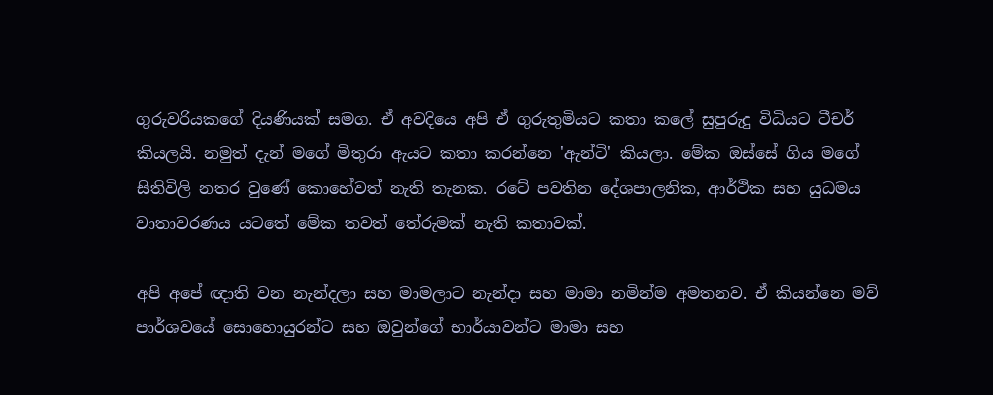ගුරුවරියකගේ දියණියක් සමග. ඒ අවදියෙ අපි ඒ ගුරුතුමියට කතා කලේ සුපුරුදු විධියට ටීචර් කියලයි. නමුත් දැන් මගේ මිතුරා ඇයට කතා කරන්නෙ 'ඇන්ටි' කියලා. මේක ඔස්සේ ගිය මගේ සිතිවිලි නතර වුණේ කොහේවත් නැති තැනක. රටේ පවතින දේශපාලනික, ආර්ථික සහ යුධමය වාතාවරණය යටතේ මේක තවත් තේරුමක් නැති කතාවක්.

අපි අපේ ඥාති වන නැන්දලා සහ මාමලාට නැන්දා සහ මාමා නමින්ම අමතනව. ඒ කියන්නෙ මව් පාර්ශවයේ සොහොයුරන්ට සහ ඔවුන්ගේ භාර්යාවන්ට මාමා සහ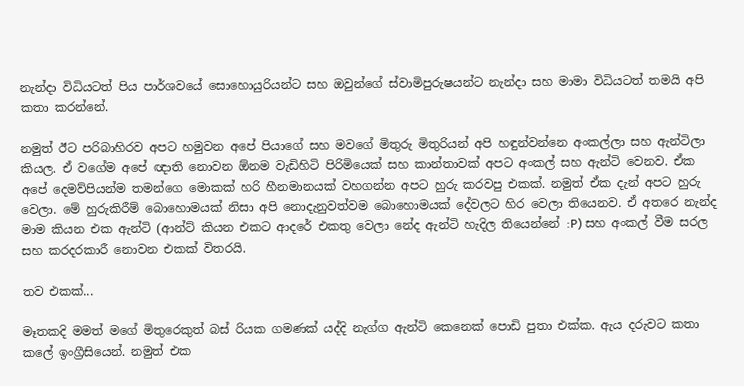නැන්දා ‍විධියටත් පිය පාර්ශවයේ සොහොයුරියන්ට සහ ඔවුන්ගේ ස්වාමිපුරුෂයන්ට නැන්දා සහ මාමා විධියටත් තමයි අපි කතා කරන්නේ.

නමුත් ඊට පරිබාහිරව අපට හමුවන අපේ පියාගේ සහ මවගේ මිතුරු මිතුරියන් අපි හඳුන්වන්නෙ අංකල්ලා සහ ඇන්ටිලා කියල. ඒ වගේම අපේ ඥාති නොවන ඕනම වැඩිහිටි පිරිමියෙක් සහ කාන්තාවක් අපට අංකල් සහ ඇන්ටි වෙනව. ඒක අපේ දෙමව්පියන්ම තමන්ගෙ මොකක් හරි හීනමානයක් වහගන්න අපට හුරු කරවපු එකක්. නමුත් ඒක දැන් අපට හුරු වෙලා. මේ හුරුකිරීම් බොහොමයක් නිසා අපි නොදැනුවත්වම බොහොමයක් දේවලට හිර වෙලා තියෙනව. ඒ අතරෙ නැන්ද මාම කියන එක ඇන්ටි (ආන්ට් කියන එකට ආදරේ එකතු වෙලා නේද ඇන්ටි හැදිල තියෙන්නේ :P) සහ අංකල් වීම සරල සහ කරදරකාරී නොවන එකක් විතරයි.

තව එකක්...

මෑතකදි මමත් මගේ මිතුරෙකුත් බස් රියක ගමණක් යද්දි නැග්ග ඇන්ටි කෙනෙක් පොඩි පුතා එක්ක. ඇය දරුවට කතා කලේ ඉංග්‍රීසියෙන්. නමුත් එක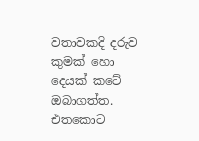වතාවකදි දරුව කුමක් හො දෙයක් කටේ ඔබාගත්ත. එතකොට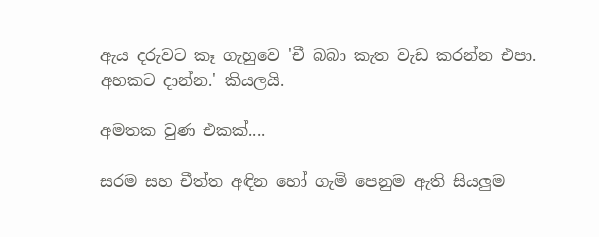ඇය දරුවට කෑ ගැහුවෙ 'චී බබා කැත වැඩ කරන්න එපා. අහකට දාන්න.' කියලයි.

අමතක වුණ එකක්....

සරම සහ චීත්ත අඳින හෝ ගැමි පෙනුම ඇති සියලුම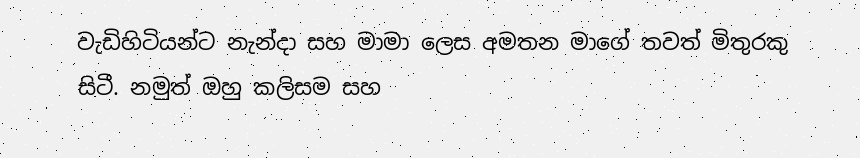වැඩිහිටියන්ට නැන්දා සහ මාමා ලෙස අමතන මාගේ තවත් මිතුරකු සිටී. නමුත් ඔහු කලිසම සහ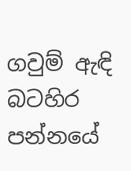ගවුම් ඇඳි බටහිර පන්නයේ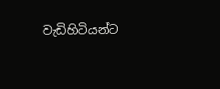වැඩිහිටියන්ට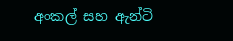අංකල් සහ ඇන්ටි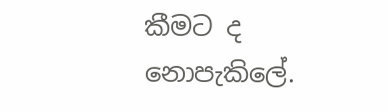කීමට ද නොපැකිලේ.